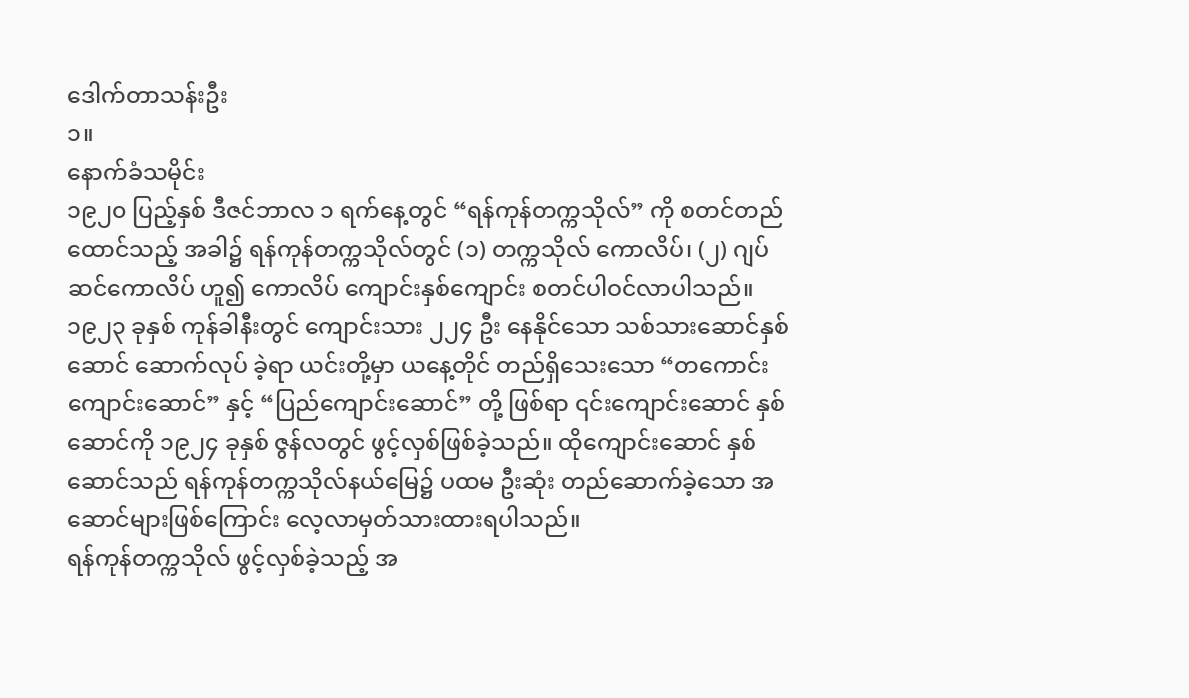ဒေါက်တာသန်းဦး
၁။
နောက်ခံသမိုင်း
၁၉၂၀ ပြည့်နှစ် ဒီဇင်ဘာလ ၁ ရက်နေ့တွင် “ရန်ကုန်တက္ကသိုလ်” ကို စတင်တည်ထောင်သည့် အခါ၌ ရန်ကုန်တက္ကသိုလ်တွင် (၁) တက္ကသိုလ် ကောလိပ်၊ (၂) ဂျပ်ဆင်ကောလိပ် ဟူ၍ ကောလိပ် ကျောင်းနှစ်ကျောင်း စတင်ပါဝင်လာပါသည်။
၁၉၂၃ ခုနှစ် ကုန်ခါနီးတွင် ကျောင်းသား ၂၂၄ ဦး နေနိုင်သော သစ်သားဆောင်နှစ်ဆောင် ဆောက်လုပ် ခဲ့ရာ ယင်းတို့မှာ ယနေ့တိုင် တည်ရှိသေးသော “တကောင်းကျောင်းဆောင်” နှင့် “ပြည်ကျောင်းဆောင်” တို့ ဖြစ်ရာ ၎င်းကျောင်းဆောင် နှစ်ဆောင်ကို ၁၉၂၄ ခုနှစ် ဇွန်လတွင် ဖွင့်လှစ်ဖြစ်ခဲ့သည်။ ထိုကျောင်းဆောင် နှစ်ဆောင်သည် ရန်ကုန်တက္ကသိုလ်နယ်မြေ၌ ပထမ ဦးဆုံး တည်ဆောက်ခဲ့သော အဆောင်များဖြစ်ကြောင်း လေ့လာမှတ်သားထားရပါသည်။
ရန်ကုန်တက္ကသိုလ် ဖွင့်လှစ်ခဲ့သည့် အ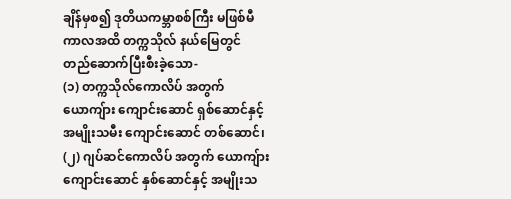ချိန်မှစ၍ ဒုတိယကမ္ဘာစစ်ကြီး မဖြစ်မီကာလအထိ တက္ကသိုလ် နယ်မြေတွင် တည်ဆောက်ပြီးစီးခဲ့သော-
(၁) တက္ကသိုလ်ကောလိပ် အတွက် ယောကျ်ား ကျောင်းဆောင် ရှစ်ဆောင်နှင့် အမျိုးသမီး ကျောင်းဆောင် တစ်ဆောင်၊
(၂) ဂျပ်ဆင်ကောလိပ် အတွက် ယောကျ်ား ကျောင်းဆောင် နှစ်ဆောင်နှင့် အမျိုးသ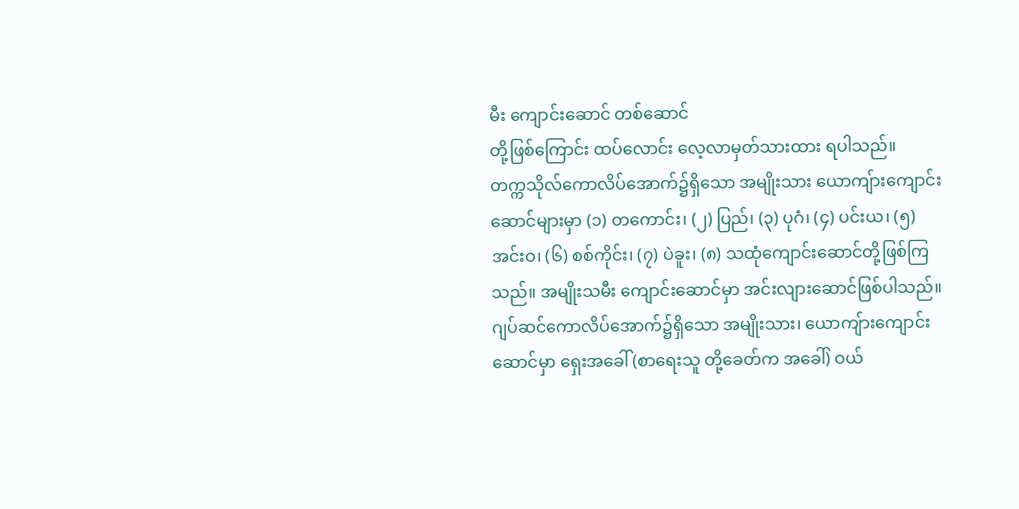မီး ကျောင်းဆောင် တစ်ဆောင်
တို့ဖြစ်ကြောင်း ထပ်လောင်း လေ့လာမှတ်သားထား ရပါသည်။
တက္ကသိုလ်ကောလိပ်အောက်၌ရှိသော အမျိုးသား ယောကျ်ားကျောင်းဆောင်များမှာ (၁) တကောင်း၊ (၂) ပြည်၊ (၃) ပုဂံ၊ (၄) ပင်းယ၊ (၅) အင်းဝ၊ (၆) စစ်ကိုင်း၊ (၇) ပဲခူး၊ (၈) သထုံကျောင်းဆောင်တို့ဖြစ်ကြသည်။ အမျိုးသမီး ကျောင်းဆောင်မှာ အင်းလျားဆောင်ဖြစ်ပါသည်။
ဂျပ်ဆင်ကောလိပ်အောက်၌ရှိသော အမျိုးသား၊ ယောကျ်ားကျောင်းဆောင်မှာ ရှေးအခေါ် (စာရေးသူ တို့ခေတ်က အခေါ်) ဝယ်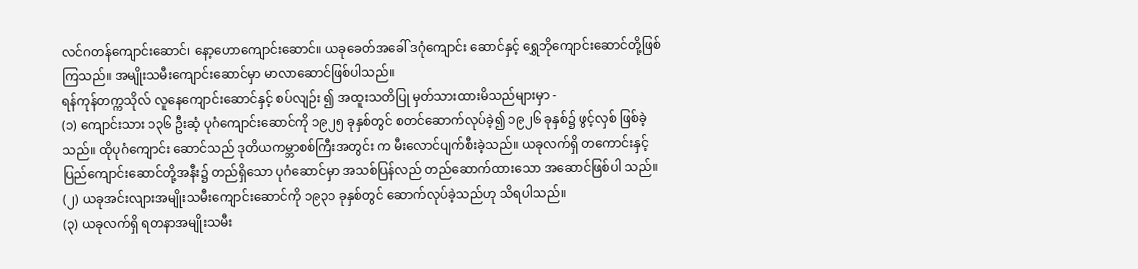လင်ဂတန်ကျောင်းဆောင်၊ နော့ဟောကျောင်းဆောင်။ ယခုခေတ်အခေါ် ဒဂုံကျောင်း ဆောင်နှင့် ရွှေဘိုကျောင်းဆောင်တို့ဖြစ်ကြသည်။ အမျိုးသမီးကျောင်းဆောင်မှာ မာလာဆောင်ဖြစ်ပါသည်။
ရန်ကုန်တက္ကသိုလ် လူနေကျောင်းဆောင်နှင့် စပ်လျဉ်း ၍ အထူးသတိပြု မှတ်သားထားမိသည်များမှာ -
(၁) ကျောင်းသား ၁၃၆ ဦးဆံ့ ပုဂံကျောင်းဆောင်ကို ၁၉၂၅ ခုနှစ်တွင် စတင်ဆောက်လုပ်ခဲ့၍ ၁၉၂၆ ခုနှစ်၌ ဖွင့်လှစ် ဖြစ်ခဲ့သည်။ ထိုပုဂံကျောင်း ဆောင်သည် ဒုတိယကမ္ဘာစစ်ကြီးအတွင်း က မီးလောင်ပျက်စီးခဲ့သည်။ ယခုလက်ရှိ တကောင်းနှင့် ပြည်ကျောင်းဆောင်တို့အနီး၌ တည်ရှိသော ပုဂံဆောင်မှာ အသစ်ပြန်လည် တည်ဆောက်ထားသော အဆောင်ဖြစ်ပါ သည်။
(၂) ယခုအင်းလျားအမျိုးသမီးကျောင်းဆောင်ကို ၁၉၃၁ ခုနှစ်တွင် ဆောက်လုပ်ခဲ့သည်ဟု သိရပါသည်။
(၃) ယခုလက်ရှိ ရတနာအမျိုးသမီး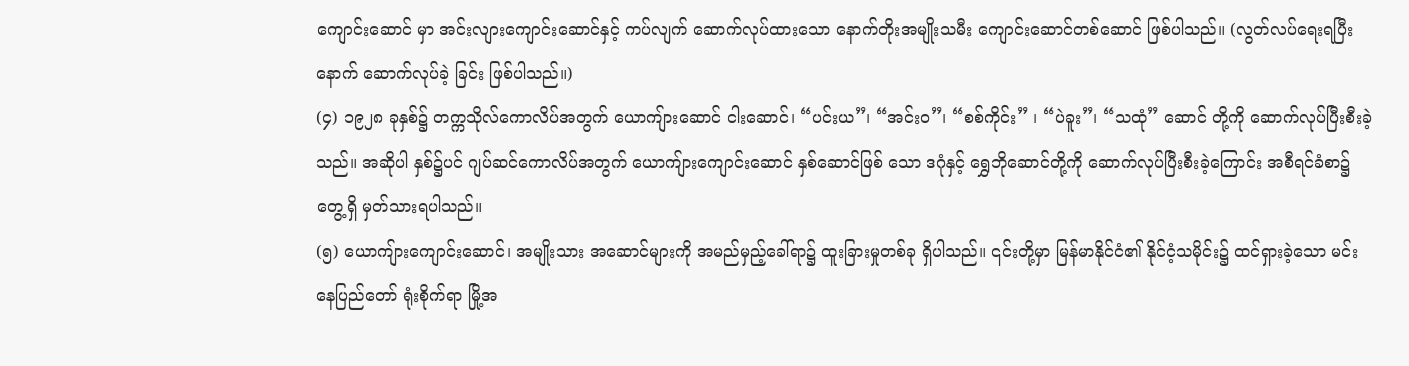ကျောင်းဆောင် မှာ အင်းလျားကျောင်းဆောင်နှင့် ကပ်လျက် ဆောက်လုပ်ထားသော နောက်တိုးအမျိုးသမီး ကျောင်းဆောင်တစ်ဆောင် ဖြစ်ပါသည်။ (လွတ်လပ်ရေးရပြီးနောက် ဆောက်လုပ်ခဲ့ ခြင်း ဖြစ်ပါသည်။)
(၄) ၁၉၂၈ ခုနှစ်၌ တက္ကသိုလ်ကောလိပ်အတွက် ယောကျ်ားဆောင် ငါးဆောင်၊ “ပင်းယ”၊ “အင်းဝ”၊ “စစ်ကိုင်း” ၊ “ပဲခူး”၊ “သထုံ” ဆောင် တို့ကို ဆောက်လုပ်ပြီးစီးခဲ့သည်။ အဆိုပါ နှစ်၌ပင် ဂျပ်ဆင်ကောလိပ်အတွက် ယောကျ်ားကျောင်းဆောင် နှစ်ဆောင်ဖြစ် သော ဒဂုံနှင့် ရွှေဘိုဆောင်တို့ကို ဆောက်လုပ်ပြီးစီးခဲ့ကြောင်း အစီရင်ခံစာ၌ တွေ့ရှိ မှတ်သားရပါသည်။
(၅) ယောကျ်ားကျောင်းဆောင်၊ အမျိုးသား အဆောင်များကို အမည်မှည့်ခေါ်ရာ၌ ထူးခြားမှုတစ်ခု ရှိပါသည်။ ၎င်းတို့မှာ မြန်မာနိုင်ငံ၏ နိုင်ငံ့သမိုင်း၌ ထင်ရှားခဲ့သော မင်းနေပြည်တော် ရုံးစိုက်ရာ မြို့အ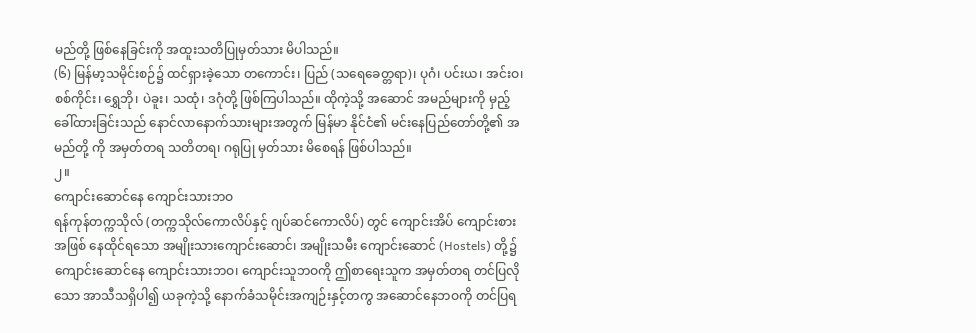မည်တို့ ဖြစ်နေခြင်းကို အထူးသတိပြုမှတ်သား မိပါသည်။
(၆) မြန်မာ့သမိုင်းစဉ်၌ ထင်ရှားခဲ့သော တကောင်း၊ ပြည် (သရေခေတ္တရာ)၊ ပုဂံ၊ ပင်းယ၊ အင်းဝ၊ စစ်ကိုင်း၊ ရွှေဘို၊ ပဲခူး၊ သထုံ၊ ဒဂုံတို့ ဖြစ်ကြပါသည်။ ထိုကဲ့သို့ အဆောင် အမည်များကို မှည့်ခေါ်ထားခြင်းသည် နောင်လာနောက်သားများအတွက် မြန်မာ နိုင်ငံ၏ မင်းနေပြည်တော်တို့၏ အမည်တို့ ကို အမှတ်တရ သတိတရ၊ ဂရုပြု မှတ်သား မိစေရန် ဖြစ်ပါသည်။
၂။
ကျောင်းဆောင်နေ ကျောင်းသားဘဝ
ရန်ကုန်တက္ကသိုလ် (တက္ကသိုလ်ကောလိပ်နှင့် ဂျပ်ဆင်ကောလိပ်) တွင် ကျောင်းအိပ် ကျောင်းစားအဖြစ် နေထိုင်ရသော အမျိုးသားကျောင်းဆောင်၊ အမျိုးသမီး ကျောင်းဆောင် (Hostels) တို့၌ ကျောင်းဆောင်နေ ကျောင်းသားဘဝ၊ ကျောင်းသူဘဝကို ဤစာရေးသူက အမှတ်တရ တင်ပြလိုသော အာသီသရှိပါ၍ ယခုကဲ့သို့ နောက်ခံသမိုင်းအကျဉ်းနှင့်တကွ အဆောင်နေဘဝကို တင်ပြရ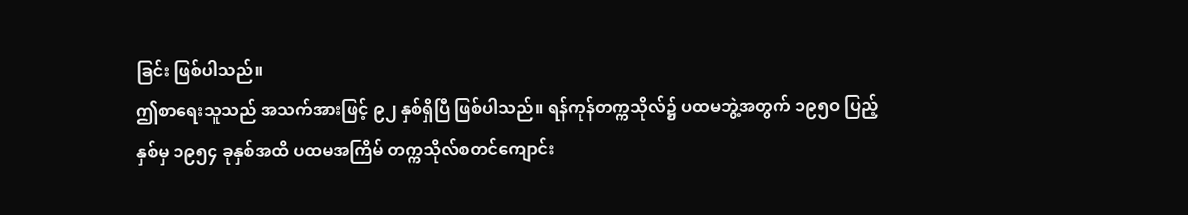ခြင်း ဖြစ်ပါသည်။
ဤစာရေးသူသည် အသက်အားဖြင့် ၉၂ နှစ်ရှိပြီ ဖြစ်ပါသည်။ ရန်ကုန်တက္ကသိုလ်၌ ပထမဘွဲ့အတွက် ၁၉၅ဝ ပြည့်နှစ်မှ ၁၉၅၄ ခုနှစ်အထိ ပထမအကြိမ် တက္ကသိုလ်စတင်ကျောင်း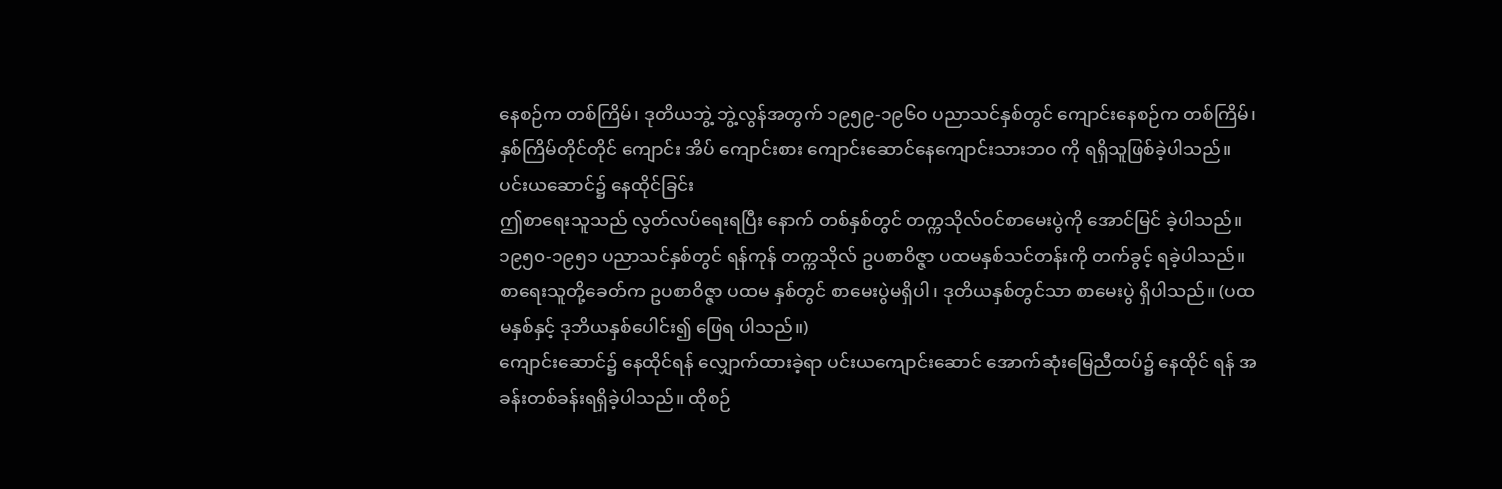နေစဉ်က တစ်ကြိမ်၊ ဒုတိယဘွဲ့ ဘွဲ့လွန်အတွက် ၁၉၅၉-၁၉၆ဝ ပညာသင်နှစ်တွင် ကျောင်းနေစဉ်က တစ်ကြိမ်၊ နှစ်ကြိမ်တိုင်တိုင် ကျောင်း အိပ် ကျောင်းစား ကျောင်းဆောင်နေကျောင်းသားဘဝ ကို ရရှိသူဖြစ်ခဲ့ပါသည်။
ပင်းယဆောင်၌ နေထိုင်ခြင်း
ဤစာရေးသူသည် လွတ်လပ်ရေးရပြီး နောက် တစ်နှစ်တွင် တက္ကသိုလ်ဝင်စာမေးပွဲကို အောင်မြင် ခဲ့ပါသည်။ ၁၉၅၀-၁၉၅၁ ပညာသင်နှစ်တွင် ရန်ကုန် တက္ကသိုလ် ဥပစာဝိဇ္ဇာ ပထမနှစ်သင်တန်းကို တက်ခွင့် ရခဲ့ပါသည်။ စာရေးသူတို့ခေတ်က ဥပစာဝိဇ္ဇာ ပထမ နှစ်တွင် စာမေးပွဲမရှိပါ၊ ဒုတိယနှစ်တွင်သာ စာမေးပွဲ ရှိပါသည်။ (ပထမနှစ်နှင့် ဒုဘိယနှစ်ပေါင်း၍ ဖြေရ ပါသည်။)
ကျောင်းဆောင်၌ နေထိုင်ရန် လျှောက်ထားခဲ့ရာ ပင်းယကျောင်းဆောင် အောက်ဆုံးမြေညီထပ်၌ နေထိုင် ရန် အခန်းတစ်ခန်းရရှိခဲ့ပါသည်။ ထိုစဉ်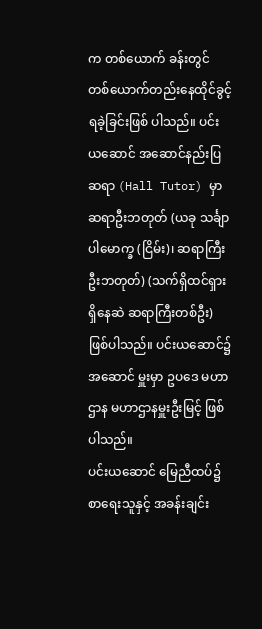က တစ်ယောက် ခန်းတွင် တစ်ယောက်တည်းနေထိုင်ခွင့်ရခဲ့ခြင်းဖြစ် ပါသည်။ ပင်းယဆောင် အဆောင်နည်းပြဆရာ (Hall Tutor) မှာ ဆရာဦးဘတုတ် (ယခု သင်္ချာပါမောက္ခ (ငြိမ်း)၊ ဆရာကြီး ဦးဘတုတ်) (သက်ရှိထင်ရှားရှိနေဆဲ ဆရာကြီးတစ်ဦး) ဖြစ်ပါသည်။ ပင်းယဆောင်၌ အဆောင် မှူးမှာ ဥပဒေ မဟာဌာန မဟာဌာနမှူးဦးမြင့် ဖြစ်ပါသည်။
ပင်းယဆောင် မြေညီထပ်၌ စာရေးသူနှင့် အခန်းချင်း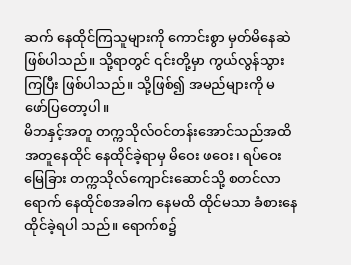ဆက် နေထိုင်ကြသူများကို ကောင်းစွာ မှတ်မိနေဆဲ ဖြစ်ပါသည်။ သို့ရာတွင် ၎င်းတို့မှာ ကွယ်လွန်သွားကြပြီး ဖြစ်ပါသည်။ သို့ဖြစ်၍ အမည်များကို မဖော်ပြတော့ပါ။
မိဘနှင့်အတူ တက္ကသိုလ်ဝင်တန်းအောင်သည်အထိ အတူနေထိုင် နေထိုင်ခဲ့ရာမှ မိဝေး ဖဝေး၊ ရပ်ဝေး မြေခြား တက္ကသိုလ်ကျောင်းဆောင်သို့ စတင်လာရောက် နေထိုင်စအခါက နေမထိ ထိုင်မသာ ခံစားနေထိုင်ခဲ့ရပါ သည်။ ရောက်စ၌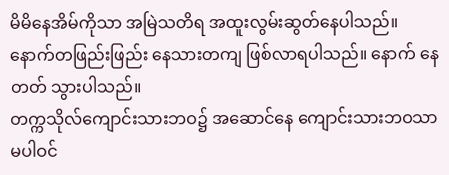မိမိနေအိမ်ကိုသာ အမြဲသတိရ အထူးလွမ်းဆွတ်နေပါသည်။ နောက်တဖြည်းဖြည်း နေသားတကျ ဖြစ်လာရပါသည်။ နောက် နေတတ် သွားပါသည်။
တက္ကသိုလ်ကျောင်းသားဘဝ၌ အဆောင်နေ ကျောင်းသားဘဝသာ မပါဝင်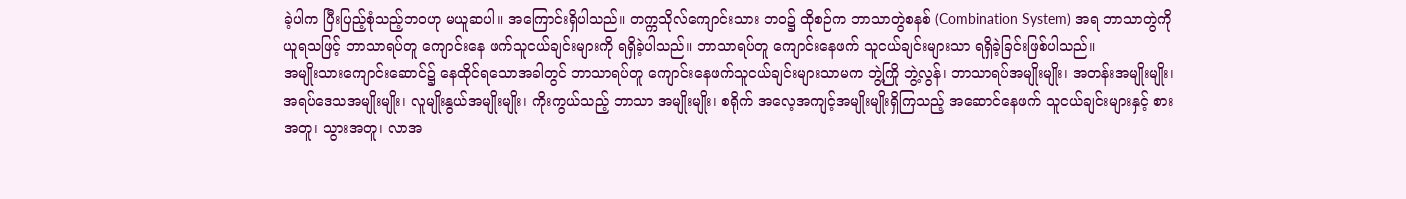ခဲ့ပါက ပြီးပြည့်စုံသည့်ဘဝဟု မယူဆပါ။ အကြောင်းရှိပါသည်။ တက္ကသိုလ်ကျောင်းသား ဘဝ၌ ထိုစဉ်က ဘာသာတွဲစနစ် (Combination System) အရ ဘာသာတွဲကိုယူရသဖြင့် ဘာသာရပ်တူ ကျောင်းနေ ဖက်သူငယ်ချင်းများကို ရရှိခဲ့ပါသည်။ ဘာသာရပ်တူ ကျောင်းနေဖက် သူငယ်ချင်းများသာ ရရှိခဲ့ခြင်းဖြစ်ပါသည်။
အမျိုးသားကျောင်းဆောင်၌ နေထိုင်ရသောအခါတွင် ဘာသာရပ်တူ ကျောင်းနေဖက်သူငယ်ချင်းများသာမက ဘွဲ့ကြို ဘွဲ့လွန်၊ ဘာသာရပ်အမျိုးမျိုး၊ အတန်းအမျိုးမျိုး၊ အရပ်ဒေသအမျိုးမျိုး၊ လူမျိုးနွယ်အမျိုးမျိုး၊ ကိုးကွယ်သည့် ဘာသာ အမျိုးမျိုး၊ စရိုက် အလေ့အကျင့်အမျိုးမျိုးရှိကြသည့် အဆောင်နေဖက် သူငယ်ချင်းများနှင့် စားအတူ၊ သွားအတူ၊ လာအ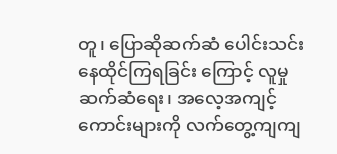တူ၊ ပြောဆိုဆက်ဆံ ပေါင်းသင်းနေထိုင်ကြရခြင်း ကြောင့် လူမှုဆက်ဆံရေး၊ အလေ့အကျင့်ကောင်းများကို လက်တွေ့ကျကျ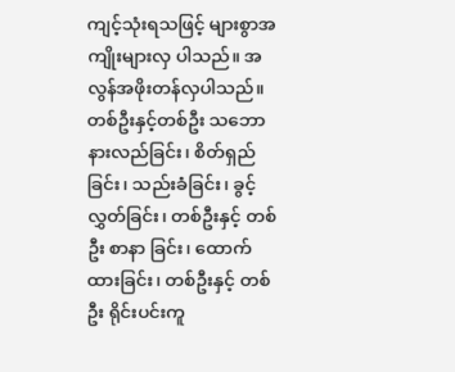ကျင့်သုံးရသဖြင့် များစွာအကျိုးများလှ ပါသည်။ အလွန်အဖိုးတန်လှပါသည်။
တစ်ဦးနှင့်တစ်ဦး သဘော နားလည်ခြင်း၊ စိတ်ရှည် ခြင်း၊ သည်းခံခြင်း၊ ခွင့်လွှတ်ခြင်း၊ တစ်ဦးနှင့် တစ်ဦး စာနာ ခြင်း၊ ထောက်ထားခြင်း၊ တစ်ဦးနှင့် တစ်ဦး ရိုင်းပင်းကူ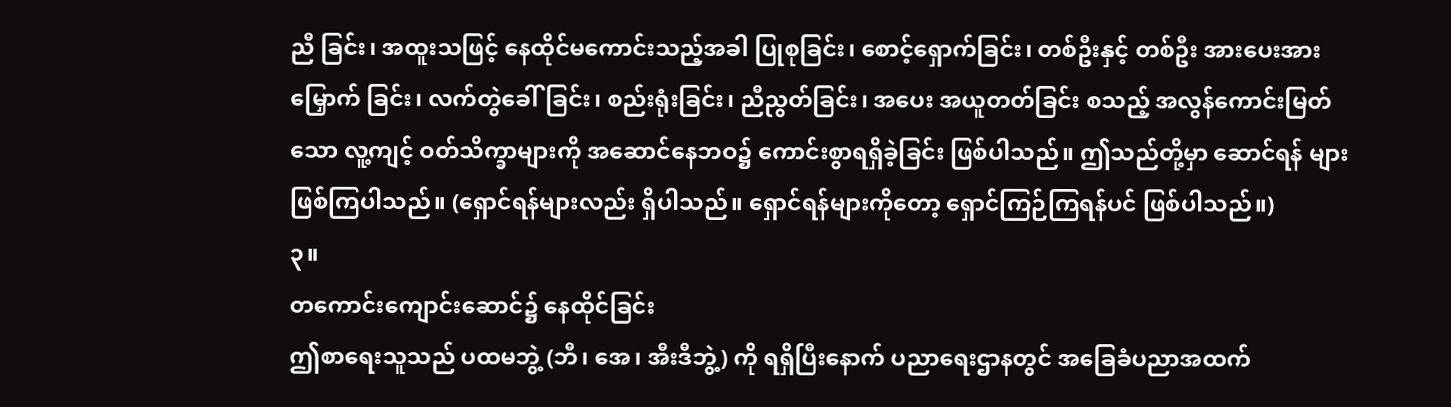ညီ ခြင်း၊ အထူးသဖြင့် နေထိုင်မကောင်းသည့်အခါ ပြုစုခြင်း၊ စောင့်ရှောက်ခြင်း၊ တစ်ဦးနှင့် တစ်ဦး အားပေးအားမြှောက် ခြင်း၊ လက်တွဲခေါ်ခြင်း၊ စည်းရုံးခြင်း၊ ညီညွတ်ခြင်း၊ အပေး အယူတတ်ခြင်း စသည့် အလွန်ကောင်းမြတ်သော လူ့ကျင့် ဝတ်သိက္ခာများကို အဆောင်နေဘဝ၌ ကောင်းစွာရရှိခဲ့ခြင်း ဖြစ်ပါသည်။ ဤသည်တို့မှာ ဆောင်ရန် များ ဖြစ်ကြပါသည်။ (ရှောင်ရန်များလည်း ရှိပါသည်။ ရှောင်ရန်များကိုတော့ ရှောင်ကြဉ်ကြရန်ပင် ဖြစ်ပါသည်။)
၃။
တကောင်းကျောင်းဆောင်၌ နေထိုင်ခြင်း
ဤစာရေးသူသည် ပထမဘွဲ့ (ဘီ၊ အေ၊ အီးဒီဘွဲ့) ကို ရရှိပြီးနောက် ပညာရေးဌာနတွင် အခြေခံပညာအထက်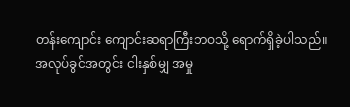တန်းကျောင်း ကျောင်းဆရာကြီးဘဝသို့ ရောက်ရှိခဲ့ပါသည်။ အလုပ်ခွင်အတွင်း ငါးနှစ်မျှ အမှု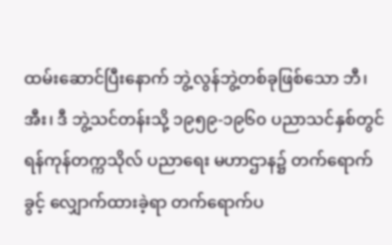ထမ်းဆောင်ပြီးနောက် ဘွဲ့လွန်ဘွဲ့တစ်ခုဖြစ်သော ဘီ၊ အီး၊ ဒီ ဘွဲ့သင်တန်းသို့ ၁၉၅၉-၁၉၆၀ ပညာသင်နှစ်တွင် ရန်ကုန်တက္ကသိုလ် ပညာရေး မဟာဌာန၌ တက်ရောက်ခွင့် လျှောက်ထားခဲ့ရာ တက်ရောက်ပ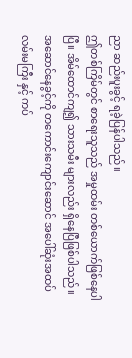ညာ ဆည်းပူးခွင့် ရခဲ့ပြန်ပါသည်။
ဤတစ်ကြိမ်တွင် စာရေးသူသည် အမှုထမ်း တစ်ယောက်ဖြစ်နေပါပြီ။ အိမ်ထောင်ကျ၍ သားသမီး များလည်း ရှိနေပြီဖြစ်ပါသည်။ အဆောင်နေခွင့်ကို တကောင်းကျောင်းဆောင် အပေါ်ဆုံးအထပ်လမ်းမကြီး နှင့် ကပ်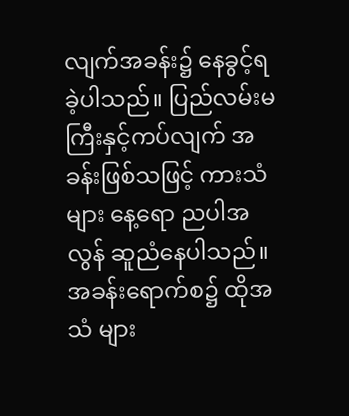လျက်အခန်း၌ နေခွင့်ရခဲ့ပါသည်။ ပြည်လမ်းမ ကြီးနှင့်ကပ်လျက် အခန်းဖြစ်သဖြင့် ကားသံများ နေ့ရော ညပါအလွန် ဆူညံနေပါသည်။ အခန်းရောက်စ၌ ထိုအသံ များ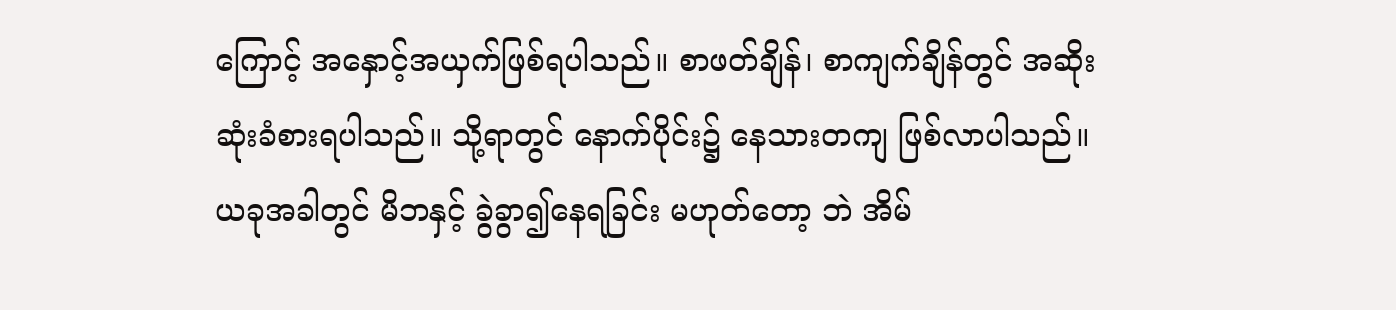ကြောင့် အနှောင့်အယှက်ဖြစ်ရပါသည်။ စာဖတ်ချိန်၊ စာကျက်ချိန်တွင် အဆိုးဆုံးခံစားရပါသည်။ သို့ရာတွင် နောက်ပိုင်း၌ နေသားတကျ ဖြစ်လာပါသည်။
ယခုအခါတွင် မိဘနှင့် ခွဲခွာ၍နေရခြင်း မဟုတ်တော့ ဘဲ အိမ်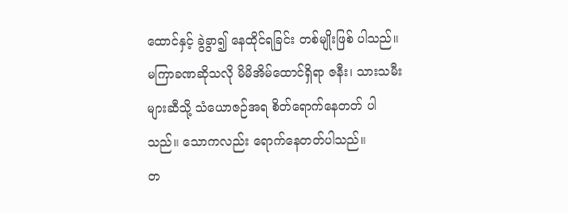ထောင်နှင့် ခွဲခွာ၍ နေထိုင်ရခြင်း တစ်မျိုးဖြစ် ပါသည်။ မကြာခဏဆိုသလို မိမိအိမ်ထောင်ရှိရာ ဇနီး၊ သားသမီးများဆီသို့ သံယောဇဉ်အရ စိတ်ရောက်နေတတ် ပါသည်။ သောကလည်း ရောက်နေတတ်ပါသည်။
တ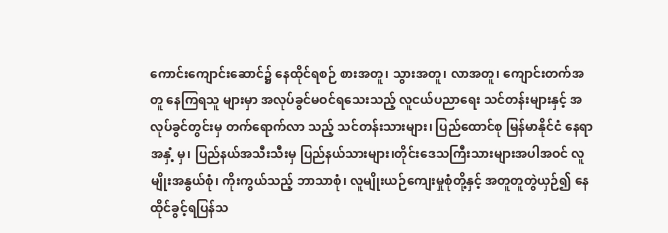ကောင်းကျောင်းဆောင်၌ နေထိုင်ရစဉ် စားအတူ၊ သွားအတူ၊ လာအတူ၊ ကျောင်းတက်အတူ နေကြရသူ များမှာ အလုပ်ခွင်မဝင်ရသေးသည့် လူငယ်ပညာရေး သင်တန်းများနှင့် အလုပ်ခွင်တွင်းမှ တက်ရောက်လာ သည့် သင်တန်းသားများ၊ ပြည်ထောင်စု မြန်မာနိုင်ငံ နေရာအနှံ့ မှ၊ ပြည်နယ်အသီးသီးမှ ပြည်နယ်သားများ၊တိုင်းဒေသကြီးသားများအပါအဝင် လူမျိုးအနွယ်စုံ၊ ကိုးကွယ်သည့် ဘာသာစုံ၊ လူမျိုးယဉ်ကျေးမှုစုံတို့နှင့် အတူတူတွဲယှဉ်၍ နေထိုင်ခွင့်ရပြန်သ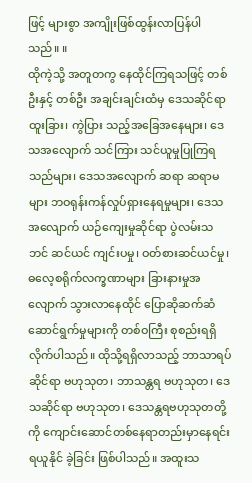ဖြင့် များစွာ အကျိုးဖြစ်ထွန်းလာပြန်ပါသည်။ ။
ထိုကဲ့သို့ အတူတကွ နေထိုင်ကြရသဖြင့် တစ်ဦးနှင့် တစ်ဦး အချင်းချင်းထံမှ ဒေသဆိုင်ရာ ထူးခြား၊ ကွဲပြား သည့်အခြေအနေများ၊ ဒေသအလျောက် သင်ကြား သင်ယူမှုပြုကြရသည်များ၊ ဒေသအလျောက် ဆရာ ဆရာမများ ဘဝရုန်းကန်လှုပ်ရှားနေရမှုများ၊ ဒေသ အလျောက် ယဉ်ကျေးမှုဆိုင်ရာ ပွဲလမ်းသဘင် ဆင်ယင် ကျင်းပမှု၊ ဝတ်စားဆင်ယင်မှု၊ ဓလေ့စရိုက်လက္ခဏာများ ခြားနားမှုအလျောက် သွားလာနေထိုင် ပြောဆိုဆက်ဆံ ဆောင်ရွက်မှုများကို တစ်ဝကြီး စုစည်းရရှိလိုက်ပါသည်။ ထိုသို့ရရှိလာသည့် ဘာသာရပ်ဆိုင်ရာ ဗဟုသုတ၊ ဘာသန္တရ ဗဟုသုတ၊ ဒေသဆိုင်ရာ ဗဟုသုတ၊ ဒေသန္တရဗဟုသုတတို့ကို ကျောင်းဆောင်တစ်နေရာတည်းမှာနေရင်း ရယူနိုင် ခဲ့ခြင်း ဖြစ်ပါသည်။ အထူးသ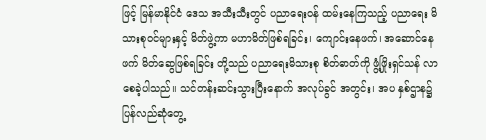ဖြင့် မြန်မာနိုင်ငံ ဒေသ အသီးသီးတွင် ပညာရေးဝန် ထမ်းနေကြသည့် ပညာရေး မိသားစုဝင်များနှင့် မိတ်ဖွဲ့ကာ မဟာမိတ်ဖြစ်ရခြင်း၊ ကျောင်းနေဖက်၊ အဆောင်နေဖက် မိတ်ဆွေဖြစ်ရခြင်း တို့သည် ပညာရေးမိသားစု စိတ်ဓာတ်ကို ဖွံ့ဖြိုးရှင်သန် လာစေခဲ့ပါသည်။ သင်တန်းဆင်းသွားပြီးနောက် အလုပ်ခွင် အတွင်း၊ အပ နှစ်ဌာန၌ ပြန်လည်ဆုံတွေ့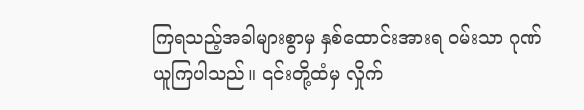ကြရသည့်အခါများစွာမှ နှစ်ထောင်းအားရ ဝမ်းသာ ဂုဏ်ယူကြပါသည်။ ၎င်းတို့ထံမှ လှိုက်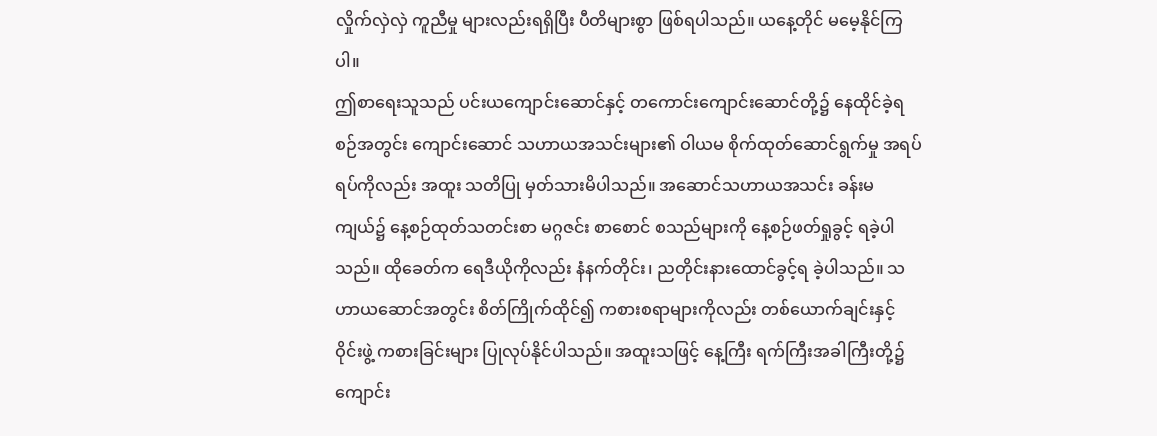လှိုက်လှဲလှဲ ကူညီမှု များလည်းရရှိပြီး ပီတိများစွာ ဖြစ်ရပါသည်။ ယနေ့တိုင် မမေ့နိုင်ကြပါ။
ဤစာရေးသူသည် ပင်းယကျောင်းဆောင်နှင့် တကောင်းကျောင်းဆောင်တို့၌ နေထိုင်ခဲ့ရစဉ်အတွင်း ကျောင်းဆောင် သဟာယအသင်းများ၏ ဝါယမ စိုက်ထုတ်ဆောင်ရွက်မှု အရပ်ရပ်ကိုလည်း အထူး သတိပြု မှတ်သားမိပါသည်။ အဆောင်သဟာယအသင်း ခန်းမကျယ်၌ နေ့စဉ်ထုတ်သတင်းစာ မဂ္ဂဇင်း စာစောင် စသည်များကို နေ့စဉ်ဖတ်ရှုခွင့် ရခဲ့ပါသည်။ ထိုခေတ်က ရေဒီယိုကိုလည်း နံနက်တိုင်း၊ ညတိုင်းနားထောင်ခွင့်ရ ခဲ့ပါသည်။ သဟာယဆောင်အတွင်း စိတ်ကြိုက်ထိုင်၍ ကစားစရာများကိုလည်း တစ်ယောက်ချင်းနှင့် ဝိုင်းဖွဲ့ ကစားခြင်းများ ပြုလုပ်နိုင်ပါသည်။ အထူးသဖြင့် နေ့ကြီး ရက်ကြီးအခါကြီးတို့၌ ကျောင်း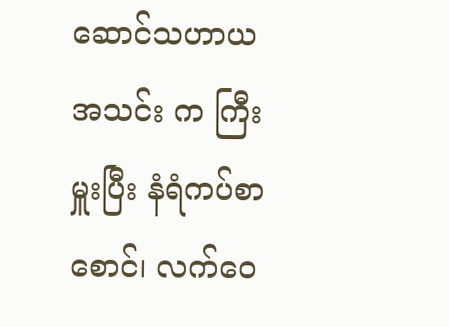ဆောင်သဟာယ အသင်း က ကြီးမှူးပြီး နံရံကပ်စာစောင်၊ လက်ဝေ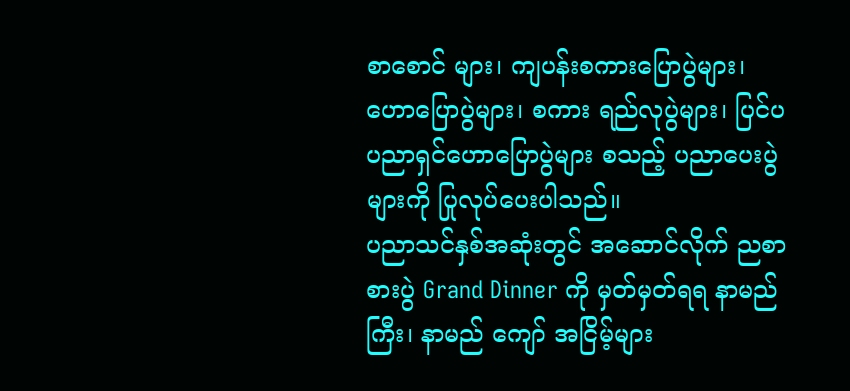စာစောင် များ၊ ကျပန်းစကားပြောပွဲများ၊ ဟောပြောပွဲများ၊ စကား ရည်လုပွဲများ၊ ပြင်ပပညာရှင်ဟောပြောပွဲများ စသည့် ပညာပေးပွဲများကို ပြုလုပ်ပေးပါသည်။
ပညာသင်နှစ်အဆုံးတွင် အဆောင်လိုက် ညစာစားပွဲ Grand Dinner ကို မှတ်မှတ်ရရ နာမည်ကြီး၊ နာမည် ကျော် အငြိမ့်များ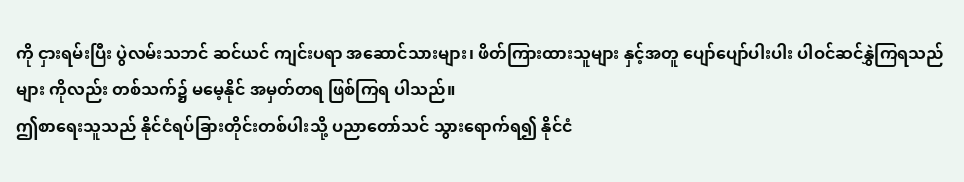ကို ငှားရမ်းပြီး ပွဲလမ်းသဘင် ဆင်ယင် ကျင်းပရာ အဆောင်သားများ၊ ဖိတ်ကြားထားသူများ နှင့်အတူ ပျော်ပျော်ပါးပါး ပါဝင်ဆင်နွှဲကြရသည်များ ကိုလည်း တစ်သက်၌ မမေ့နိုင် အမှတ်တရ ဖြစ်ကြရ ပါသည်။
ဤစာရေးသူသည် နိုင်ငံရပ်ခြားတိုင်းတစ်ပါးသို့ ပညာတော်သင် သွားရောက်ရ၍ နိုင်ငံ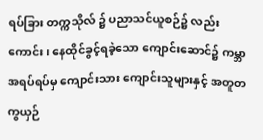ရပ်ခြား တက္ကသိုလ် ၌ ပညာသင်ယူစဉ်၌ လည်းကောင်း၊ နေထိုင်ခွင့်ရခဲ့သော ကျောင်းဆောင်၌ ကမ္ဘာအရပ်ရပ်မှ ကျောင်းသား ကျောင်းသူများနှင့် အတူတကွယှဉ်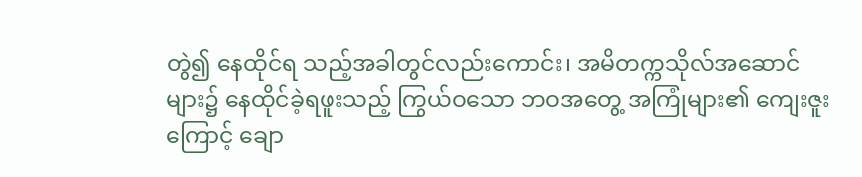တွဲ၍ နေထိုင်ရ သည့်အခါတွင်လည်းကောင်း၊ အမိတက္ကသိုလ်အဆောင် များ၌ နေထိုင်ခဲ့ရဖူးသည့် ကြွယ်ဝသော ဘဝအတွေ့ အကြုံများ၏ ကျေးဇူးကြောင့် ချော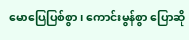မောပြေပြစ်စွာ၊ ကောင်းမွန်စွာ ပြောဆို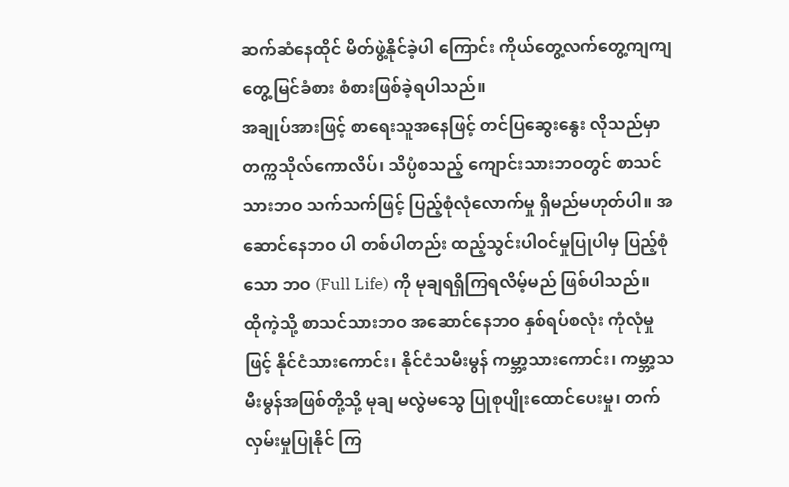ဆက်ဆံနေထိုင် မိတ်ဖွဲ့နိုင်ခဲ့ပါ ကြောင်း ကိုယ်တွေ့လက်တွေ့ကျကျ တွေ့မြင်ခံစား စံစားဖြစ်ခဲ့ရပါသည်။
အချုပ်အားဖြင့် စာရေးသူအနေဖြင့် တင်ပြဆွေးနွေး လိုသည်မှာ တက္ကသိုလ်ကောလိပ်၊ သိပ္ပံစသည့် ကျောင်းသားဘဝတွင် စာသင်သားဘဝ သက်သက်ဖြင့် ပြည့်စုံလုံလောက်မှု ရှိမည်မဟုတ်ပါ။ အဆောင်နေဘဝ ပါ တစ်ပါတည်း ထည့်သွင်းပါဝင်မှုပြုပါမှ ပြည့်စုံသော ဘဝ (Full Life) ကို မုချရရှိကြရလိမ့်မည် ဖြစ်ပါသည်။
ထိုကဲ့သို့ စာသင်သားဘဝ အဆောင်နေဘဝ နှစ်ရပ်စလုံး ကုံလုံမှုဖြင့် နိုင်ငံသားကောင်း၊ နိုင်ငံသမီးမွန် ကမ္ဘာ့သားကောင်း၊ ကမ္ဘာ့သမီးမွန်အဖြစ်တို့သို့ မုချ မလွဲမသွေ ပြုစုပျိုးထောင်ပေးမှု၊ တက်လှမ်းမှုပြုနိုင် ကြ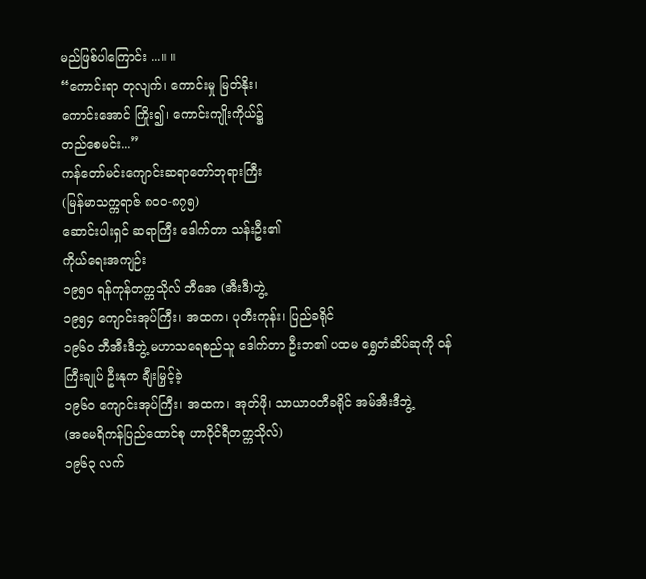မည်ဖြစ်ပါကြောင်း ...။ ။
“ကောင်းရာ တုလျက်၊ ကောင်းမှု မြတ်နိုး၊
ကောင်းအောင် ကြိုး၍၊ ကောင်းကျိုးကိုယ်၌
တည်စေမင်း...”
ကန်တော်မင်းကျောင်းဆရာတော်ဘုရားကြီး
(မြန်မာသက္ကရာဇ် ၈၀၀-၈၇၅)
ဆောင်းပါးရှင် ဆရာကြီး ဒေါက်တာ သန်းဦး၏
ကိုယ်ရေးအကျဉ်း
၁၉၅၀ ရန်ကုန်တက္ကသိုလ် ဘီအေ (အီးဒီ)ဘွဲ့
၁၉၅၄ ကျောင်းအုပ်ကြီး၊ အထက၊ ပုတီးကုန်း၊ ပြည်ခရိုင်
၁၉၆၀ ဘီအီးဒီဘွဲ့ မဟာသရေစည်သူ ဒေါက်တာ ဦးဘ၏ ပထမ ရွှေတံဆိပ်ဆုကို ဝန်ကြီးချုပ် ဦးနုက ချီးမြှင့်ခဲ့
၁၉၆၀ ကျောင်းအုပ်ကြီး၊ အထက၊ အုတ်ဖို၊ သာယာဝတီခရိုင် အမ်အီးဒီဘွဲ့
(အမေရိကန်ပြည်ထောင်စု ဟာဝိုင်ရီတက္ကသိုလ်)
၁၉၆၃ လက်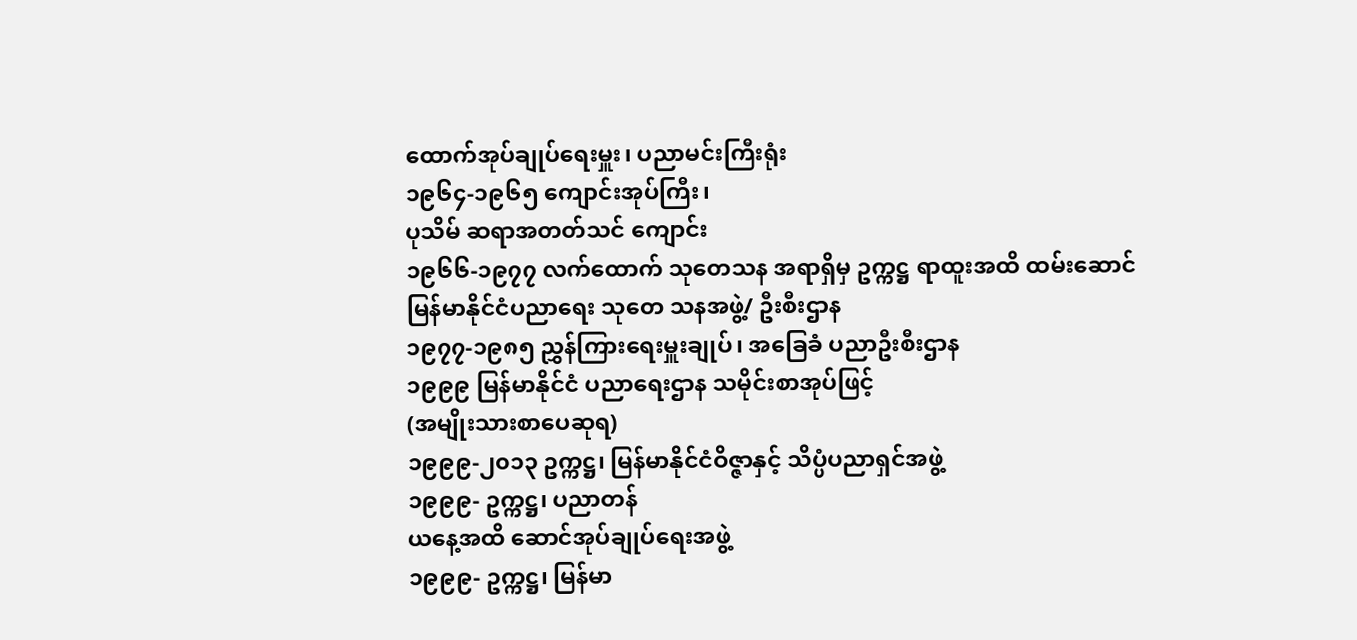ထောက်အုပ်ချုပ်ရေးမှူး၊ ပညာမင်းကြီးရုံး
၁၉၆၄-၁၉၆၅ ကျောင်းအုပ်ကြီး၊
ပုသိမ် ဆရာအတတ်သင် ကျောင်း
၁၉၆၆-၁၉၇၇ လက်ထောက် သုတေသန အရာရှိမှ ဥက္ကဋ္ဌ ရာထူးအထိ ထမ်းဆောင်
မြန်မာနိုင်ငံပညာရေး သုတေ သနအဖွဲ့/ ဦးစီးဌာန
၁၉၇၇-၁၉၈၅ ညွှန်ကြားရေးမှူးချုပ်၊ အခြေခံ ပညာဦးစီးဌာန
၁၉၉၉ မြန်မာနိုင်ငံ ပညာရေးဌာန သမိုင်းစာအုပ်ဖြင့်
(အမျိုးသားစာပေဆုရ)
၁၉၉၉-၂၀၁၃ ဥက္ကဋ္ဌ၊ မြန်မာနိုင်ငံဝိဇ္ဇာနှင့် သိပ္ပံပညာရှင်အဖွဲ့
၁၉၉၉- ဥက္ကဋ္ဌ၊ ပညာတန်
ယနေ့အထိ ဆောင်အုပ်ချုပ်ရေးအဖွဲ့
၁၉၉၉- ဥက္ကဋ္ဌ၊ မြန်မာ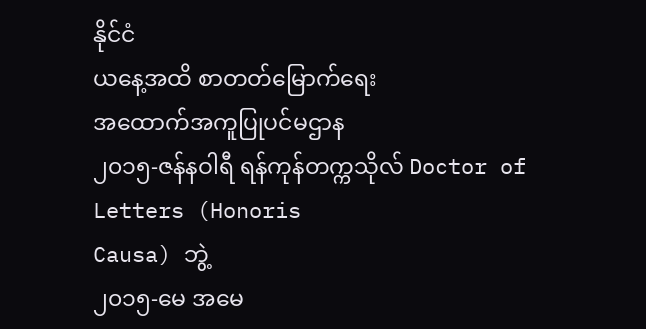နိုင်ငံ
ယနေ့အထိ စာတတ်မြောက်ရေး
အထောက်အကူပြုပင်မဌာန
၂၀၁၅-ဇန်နဝါရီ ရန်ကုန်တက္ကသိုလ် Doctor of Letters (Honoris
Causa) ဘွဲ့
၂၀၁၅-မေ အမေ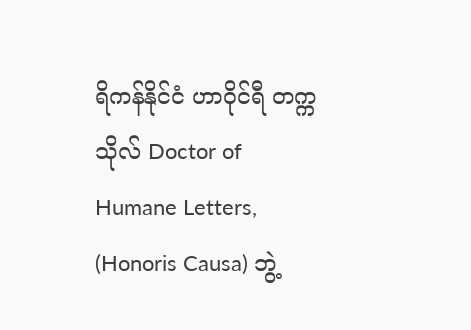ရိကန်နိုင်ငံ ဟာဝိုင်ရီ တက္ကသိုလ် Doctor of
Humane Letters, (Honoris Causa) ဘွဲ့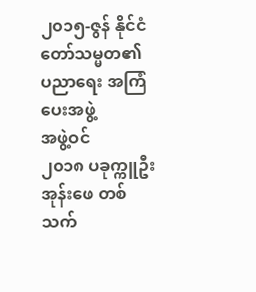၂၀၁၅-ဇွန် နိုင်ငံတော်သမ္မတ၏ ပညာရေး အကြံပေးအဖွဲ့
အဖွဲ့ဝင်
၂၀၁၈ ပခုက္ကူဦးအုန်းဖေ တစ်သက်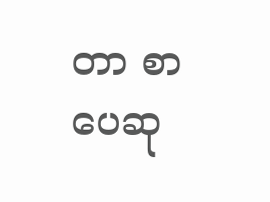တာ စာပေဆု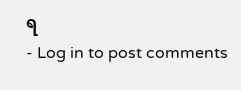ရ
- Log in to post comments